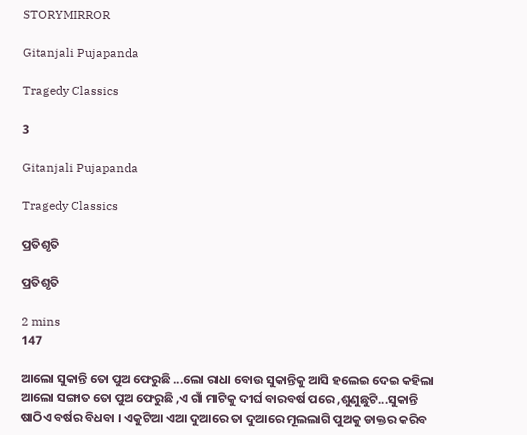STORYMIRROR

Gitanjali Pujapanda

Tragedy Classics

3

Gitanjali Pujapanda

Tragedy Classics

ପ୍ରତିଶୃତି

ପ୍ରତିଶୃତି

2 mins
147

ଆଲୋ ସୁକାନ୍ତି ତୋ ପୁଅ ଫେରୁଛି ...ଲୋ ରାଧା ବୋଉ ସୁକାନ୍ତିକୁ ଆସି ହଲେଇ ଦେଇ କହିଲା ଆଲୋ ସଙ୍ଗାତ ତୋ ପୁଅ ଫେରୁଛି ,ଏ ଗାଁ ମାଟିକୁ ଦୀର୍ଘ ବାରବର୍ଷ ପରେ ,ଶୁଣୁଛୁଟି...ସୁକାନ୍ତି ଷାଠିଏ ବର୍ଷର ବିଧବା । ଏକୁଟିଆ ଏଆ ଦୁଆରେ ତା ଦୁଆରେ ମୂଲଲାଗି ପୁଅକୁ ଡାକ୍ତର କରିବ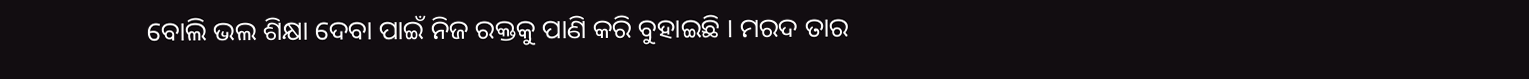ବୋଲି ଭଲ ଶିକ୍ଷା ଦେବା ପାଇଁ ନିଜ ରକ୍ତକୁ ପାଣି କରି ବୁହାଇଛି । ମରଦ ତାର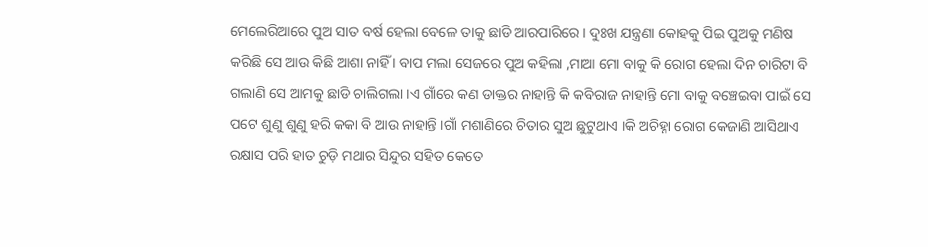ମେଲେରିଆରେ ପୁଅ ସାତ ବର୍ଷ ହେଲା ବେଳେ ତାକୁ ଛାଡି ଆରପାରିରେ । ଦୁଃଖ ଯନ୍ତ୍ରଣା କୋହକୁ ପିଇ ପୁଅକୁ ମଣିଷ କରିଛି ସେ ଆଉ କିଛି ଆଶା ନାହିଁ । ବାପ ମଲା ସେଜରେ ପୁଅ କହିଲା ,ମାଆ ମୋ ବାକୁ କି ରୋଗ ହେଲା ଦିନ ଚାରିଟା ବି ଗଲାଣି ସେ ଆମକୁ ଛାଡି ଚାଲିଗଲା ।ଏ ଗାଁରେ କଣ ଡାକ୍ତର ନାହାନ୍ତି କି କବିରାଜ ନାହାନ୍ତି ମୋ ବାକୁ ବଞ୍ଚେଇବା ପାଇଁ ସେ ପଟେ ଶୁଣୁ ଶୁଣୁ ହରି କକା ବି ଆଉ ନାହାନ୍ତି ।ଗାଁ ମଶାଣିରେ ଚିତାର ସୁଅ ଛୁଟୁଥାଏ ।କି ଅଚିହ୍ନା ରୋଗ କେଜାଣି ଆସିଥାଏ ରକ୍ଷାସ ପରି ହାତ ଚୁଡ଼ି ମଥାର ସିନ୍ଦୁର ସହିତ କେତେ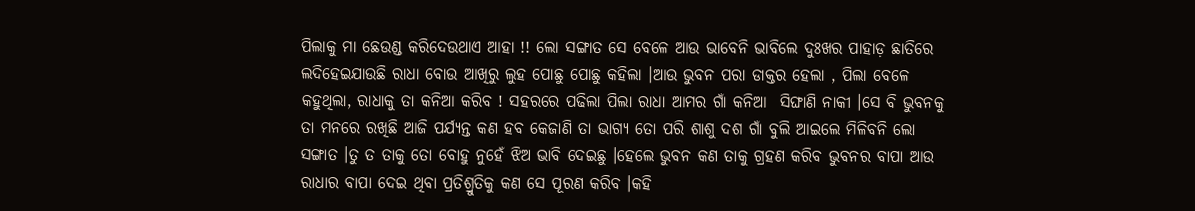ପିଲାକୁ ମା ଛେଉଣ୍ଡ କରିଦେଉଥାଏ ଆହା !! ଲୋ ସଙ୍ଗାତ ସେ ବେଳେ ଆଉ ଭାବେନି ଭାବିଲେ ଦୁଃଖର ପାହାଡ଼ ଛାତିରେ ଲଦିହେଇଯାଉଛି ରାଧା ବୋଉ ଆଖିରୁ ଲୁହ ପୋଛୁ ପୋଛୁ କହିଲା ।ଆଉ ଭୁବନ ପରା ଡାକ୍ତର ହେଲା , ପିଲା ବେଳେ କହୁଥିଲା, ରାଧାକୁ ତା କନିଆ କରିବ ! ସହରରେ ପଢିଲା ପିଲା ରାଧା ଆମର ଗାଁ କନିଆ  ସିଙ୍ଘାଣି ନାକୀ ।ସେ ବି ଭୁବନକୁ ତା ମନରେ ରଖିଛି ଆଜି ପର୍ଯ୍ୟନ୍ତ କଣ ହବ କେଜାଣି ତା ଭାଗ୍ୟ ତୋ ପରି ଶାଶୁ ଦଶ ଗାଁ ବୁଲି ଆଇଲେ ମିଳିବନି ଲୋ ସଙ୍ଗାତ ।ତୁ ତ ତାକୁ ତୋ ବୋହୁ ନୁହେଁ ଝିଅ ଭାବି ଦେଇଛୁ ।ହେଲେ ଭୁବନ କଣ ତାକୁ ଗ୍ରହଣ କରିବ ଭୁବନର ବାପା ଆଉ ରାଧାର ବାପା ଦେଇ ଥିବା ପ୍ରତିଶ୍ରୁତିକୁ କଣ ସେ ପୂରଣ କରିବ ।କହି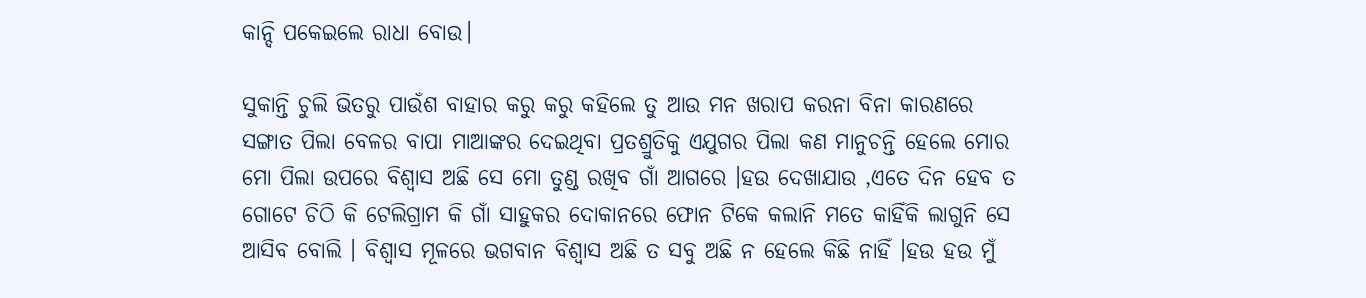କାନ୍ଦି ପକେଇଲେ ରାଧା ବୋଉ।

ସୁକାନ୍ତି ଚୁଲି ଭିତରୁ ପାଉଁଶ ବାହାର କରୁ କରୁ କହିଲେ ତୁ ଆଉ ମନ ଖରାପ କରନା ବିନା କାରଣରେ ସଙ୍ଗାତ ପିଲା ବେଳର ବାପା ମାଆଙ୍କର ଦେଇଥିବା ପ୍ରତଶ୍ରୁତିକୁ ଏଯୁଗର ପିଲା କଣ ମାନୁଚନ୍ତି ହେଲେ ମୋର ମୋ ପିଲା ଉପରେ ବିଶ୍ୱାସ ଅଛି ସେ ମୋ ତୁଣ୍ଡ ରଖିବ ଗାଁ ଆଗରେ ।ହଉ ଦେଖାଯାଉ ,ଏତେ ଦିନ ହେବ ତ ଗୋଟେ ଚିଠି କି ଟେଲିଗ୍ରାମ କି ଗାଁ ସାହୁକର ଦୋକାନରେ ଫୋନ ଟିକେ କଲାନି ମତେ କାହିଁକି ଲାଗୁନି ସେ ଆସିବ ବୋଲି । ବିଶ୍ୱାସ ମୂଳରେ ଭଗବାନ ବିଶ୍ଵାସ ଅଛି ତ ସବୁ ଅଛି ନ ହେଲେ କିଛି ନାହିଁ ।ହଉ ହଉ ମୁଁ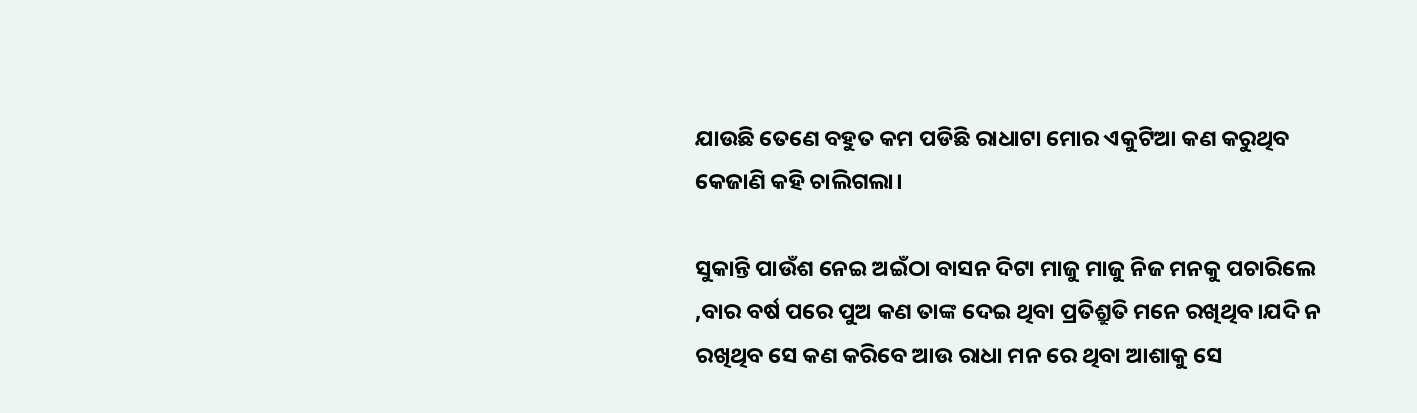ଯାଉଛି ତେଣେ ବହୁତ କମ ପଡିଛି ରାଧାଟା ମୋର ଏକୁଟିଆ କଣ କରୁଥିବ କେଜାଣି କହି ଚାଲିଗଲା।

ସୁକାନ୍ତି ପାଉଁଶ ନେଇ ଅଇଁଠା ବାସନ ଦିଟା ମାଜୁ ମାଜୁ ନିଜ ମନକୁ ପଚାରିଲେ ,ବାର ବର୍ଷ ପରେ ପୁଅ କଣ ତାଙ୍କ ଦେଇ ଥିବା ପ୍ରତିଶ୍ରୁତି ମନେ ରଖିଥିବ।ଯଦି ନ ରଖିଥିବ ସେ କଣ କରିବେ ଆଉ ରାଧା ମନ ରେ ଥିବା ଆଶାକୁ ସେ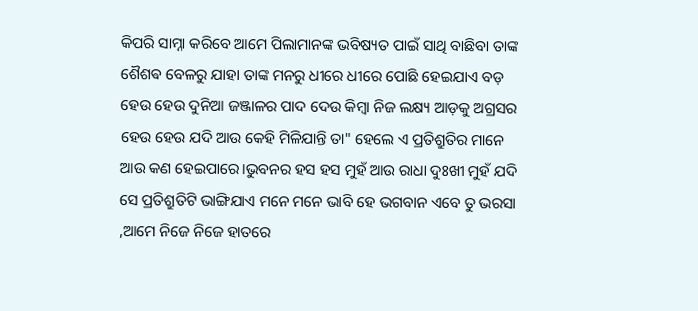କିପରି ସାମ୍ନା କରିବେ ଆମେ ପିଲାମାନଙ୍କ ଭବିଷ୍ୟତ ପାଇଁ ସାଥି ବାଛିବା ତାଙ୍କ ଶୈଶଵ ବେଳରୁ ଯାହା ତାଙ୍କ ମନରୁ ଧୀରେ ଧୀରେ ପୋଛି ହେଇଯାଏ ବଡ଼ ହେଉ ହେଉ ଦୁନିଆ ଜଞ୍ଜାଳର ପାଦ ଦେଉ କିମ୍ବା ନିଜ ଲକ୍ଷ୍ୟ ଆଡ଼କୁ ଅଗ୍ରସର ହେଉ ହେଉ ଯଦି ଆଉ କେହି ମିଳିଯାନ୍ତି ତା" ହେଲେ ଏ ପ୍ରତିଶ୍ରୁତିର ମାନେ ଆଉ କଣ ହେଇପାରେ।ଭୁବନର ହସ ହସ ମୁହଁ ଆଉ ରାଧା ଦୁଃଖୀ ମୁହଁ ଯଦି ସେ ପ୍ରତିଶ୍ରୁତିଟି ଭାଙ୍ଗିଯାଏ ମନେ ମନେ ଭାବି ହେ ଭଗବାନ ଏବେ ତୁ ଭରସା ,ଆମେ ନିଜେ ନିଜେ ହାତରେ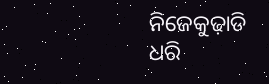ନିଜେକୁଢ଼ାଡି ଧରି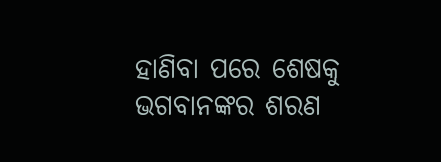ହାଣିବା ପରେ ଶେଷକୁ ଭଗବାନଙ୍କର ଶରଣ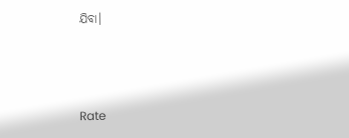ଯିବା।



Rate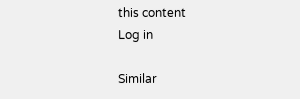this content
Log in

Similar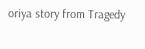oriya story from Tragedy